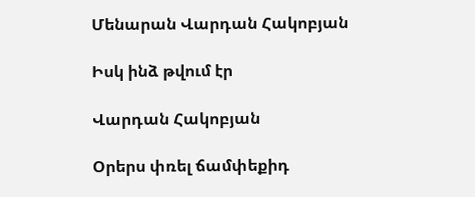Մենարան Վարդան Հակոբյան

Իսկ ինձ թվում էր

Վարդան Հակոբյան

Օրերս փռել ճամփեքիդ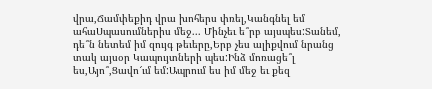վրա,Ճամփեքիդ վրա խոհերս փռել,Կանգնել եմ ահաՍպասումներիս մեջ... Մինչեւ ե՞րբ այսպես:Տանեմ, դե՞ն նետեմ իմ զույգ թեւերը,Երբ չես ալիքվում նրանց տակ այսօր Կապույտների պես:Ինձ մոռացե՞լ ես,Այո՞,Ցավո՜ւմ եմ:Ապրում ես իմ մեջ եւ քեզ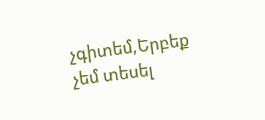չգիտեմ,Երբեք չեմ տեսել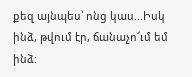քեզ այնպես՝ ոնց կաս...Իսկ ինձ, թվում էր, ճանաչո՜ւմ եմ ինձ: